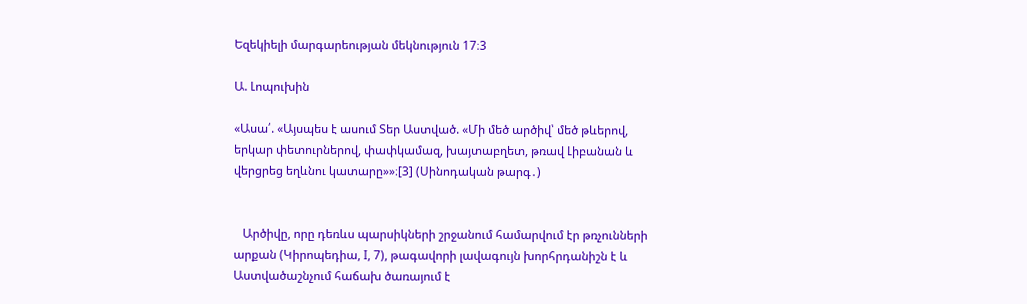Եզեկիելի մարգարեության մեկնություն 17։3

Ա. Լոպուխին

«Ասա՛. «Այսպես է ասում Տեր Աստված. «Մի մեծ արծիվ՝ մեծ թևերով, երկար փետուրներով, փափկամազ, խայտաբղետ, թռավ Լիբանան և վերցրեց եղևնու կատարը»»։[3] (Սինոդական թարգ․)


   Արծիվը, որը դեռևս պարսիկների շրջանում համարվում էր թռչունների արքան (Կիրոպեդիա, I, 7), թագավորի լավագույն խորհրդանիշն է և Աստվածաշնչում հաճախ ծառայում է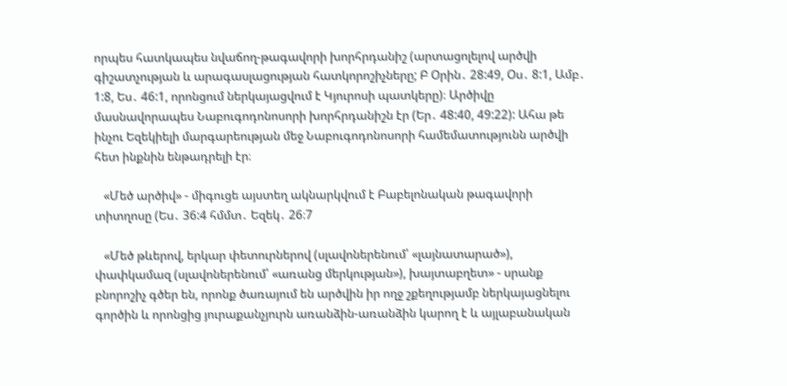որպես հատկապես նվաճող-թագավորի խորհրդանիշ (արտացոլելով արծվի գիշատչության և արագասլացության հատկորոշիչները; Բ Օրին․ 28:49, Օս․ 8:1, Ամբ․ 1:8, Ես․ 46:1, որոնցում ներկայացվում է Կյուրոսի պատկերը)։ Արծիվը մասնավորապես Նաբուգոդոնոսորի խորհրդանիշն էր (Եր․ 48:40, 49:22): Ահա թե ինչու Եզեկիելի մարգարեության մեջ Նաբուգոդոնոսորի համեմատությունն արծվի հետ ինքնին ենթադրելի էր։

   «Մեծ արծիվ» - միգուցե այստեղ ակնարկվում է Բաբելոնական թագավորի տիտղոսը (Ես․ 36:4 հմմտ․ Եզեկ․ 26։7

   «Մեծ թևերով, երկար փետուրներով (սլավոներենում՝ «լայնատարած»), փափկամազ (սլավոներենում՝ «առանց մերկության»), խայտաբղետ» - սրանք բնորոշիչ գծեր են, որոնք ծառայում են արծվին իր ողջ շքեղությամբ ներկայացնելու գործին և որոնցից յուրաքանչյուրն առանձին-առանձին կարող է և այլաբանական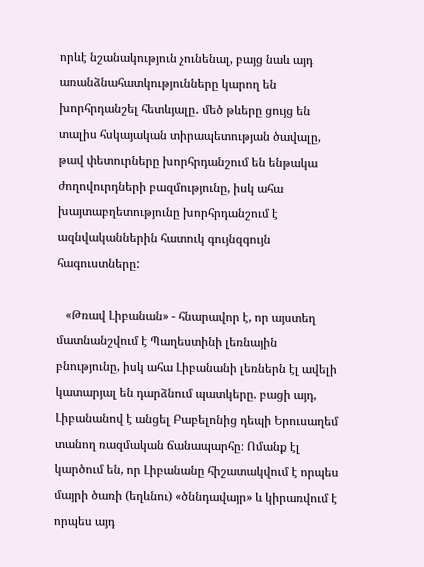որևէ նշանակություն չունենալ, բայց նաև այդ առանձնահատկությունները կարող են խորհրդանշել հետևյալը․ մեծ թևերը ցույց են տալիս հսկայական տիրապետության ծավալը, թավ փետուրները խորհրդանշում են ենթակա ժողովուրդների բազմությունը, իսկ ահա խայտաբղետությունը խորհրդանշում է ազնվականներին հատուկ գույնզգույն հագուստները:

   «Թռավ Լիբանան» - հնարավոր է, որ այստեղ մատնանշվում է Պաղեստինի լեռնային բնությունը, իսկ ահա Լիբանանի լեռներն էլ ավելի կատարյալ են դարձնում պատկերը. բացի այդ, Լիբանանով է անցել Բաբելոնից դեպի Երուսաղեմ տանող ռազմական ճանապարհը։ Ոմանք էլ կարծում են, որ Լիբանանը հիշատակվում է որպես մայրի ծառի (եղևնու) «ծննդավայր» և կիրառվում է որպես այդ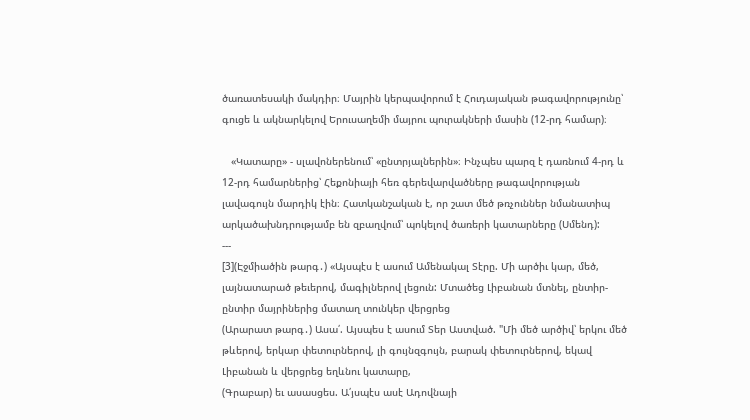ծառատեսակի մակդիր։ Մայրին կերպավորում է Հուդայական թագավորությունը՝ գուցե և ակնարկելով Երուսաղեմի մայրու պուրակների մասին (12-րդ համար)։

   «Կատարը» - սլավոներենում՝ «ընտրյալներին»։ Ինչպես պարզ է դառնում 4-րդ և 12-րդ համարներից՝ Հեքոնիայի հեռ գերեվարվածները թագավորության լավագույն մարդիկ էին։ Հատկանշական է, որ շատ մեծ թռչուններ նմանատիպ արկածախնդրությամբ են զբաղվում՝ պոկելով ծառերի կատարները (Սմենդ):
---
[3](Էջմիածին թարգ․) «Այսպէս է ասում Ամենակալ Տէրը. Մի արծիւ կար, մեծ, լայնատարած թեւերով, մագիլներով լեցուն: Մտածեց Լիբանան մտնել, ընտիր-ընտիր մայրիներից մատաղ տունկեր վերցրեց
(Արարատ թարգ․) Ասա՛. Այսպես է ասում Տեր Աստված. "Մի մեծ արծիվ՝ երկու մեծ թևերով, երկար փետուրներով, լի գույնզգույն, բարակ փետուրներով, եկավ Լիբանան և վերցրեց եղևնու կատարը,
(Գրաբար) եւ ասասցես. Ա՛յսպէս ասէ Ադովնայի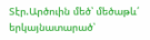Տէր.Արծուին մեծ՝ մեծաթև՛ երկայնատարած՝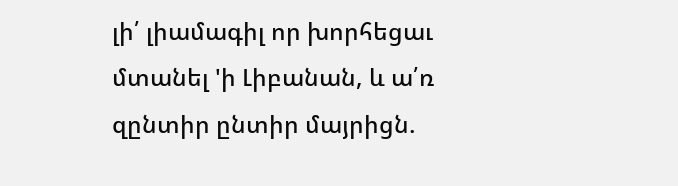լի՛ լիամագիլ որ խորհեցաւ մտանել 'ի Լիբանան, և ա՛ռ զընտիր ընտիր մայրիցն.